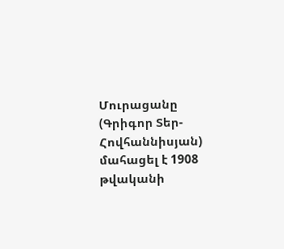Մուրացանը (Գրիգոր Տեր-Հովհաննիսյան) մահացել է 1908 թվականի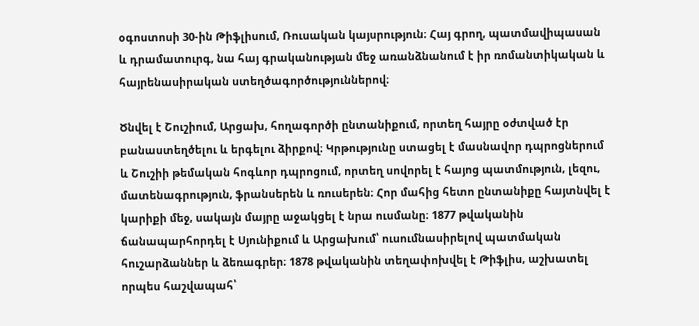օգոստոսի 30-ին Թիֆլիսում, Ռուսական կայսրություն։ Հայ գրող, պատմավիպասան և դրամատուրգ, նա հայ գրականության մեջ առանձնանում է իր ռոմանտիկական և հայրենասիրական ստեղծագործություններով։

Ծնվել է Շուշիում, Արցախ, հողագործի ընտանիքում, որտեղ հայրը օժտված էր բանաստեղծելու և երգելու ձիրքով։ Կրթությունը ստացել է մասնավոր դպրոցներում և Շուշիի թեմական հոգևոր դպրոցում, որտեղ սովորել է հայոց պատմություն, լեզու, մատենագրություն, ֆրանսերեն և ռուսերեն։ Հոր մահից հետո ընտանիքը հայտնվել է կարիքի մեջ, սակայն մայրը աջակցել է նրա ուսմանը։ 1877 թվականին ճանապարհորդել է Սյունիքում և Արցախում՝ ուսումնասիրելով պատմական հուշարձաններ և ձեռագրեր։ 1878 թվականին տեղափոխվել է Թիֆլիս, աշխատել որպես հաշվապահ՝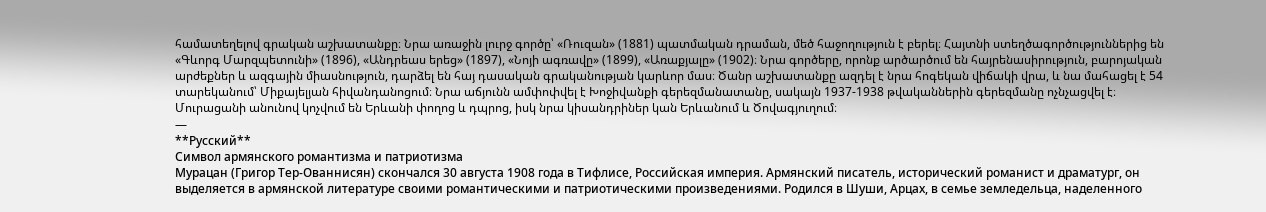համատեղելով գրական աշխատանքը։ Նրա առաջին լուրջ գործը՝ «Ռուզան» (1881) պատմական դրաման, մեծ հաջողություն է բերել։ Հայտնի ստեղծագործություններից են «Գևորգ Մարզպետունի» (1896), «Անդրեաս երեց» (1897), «Նոյի ագռավը» (1899), «Առաքյալը» (1902)։ Նրա գործերը, որոնք արծարծում են հայրենասիրություն, բարոյական արժեքներ և ազգային միասնություն, դարձել են հայ դասական գրականության կարևոր մաս։ Ծանր աշխատանքը ազդել է նրա հոգեկան վիճակի վրա, և նա մահացել է 54 տարեկանում՝ Միքայելյան հիվանդանոցում։ Նրա աճյունն ամփոփվել է Խոջիվանքի գերեզմանատանը, սակայն 1937-1938 թվականներին գերեզմանը ոչնչացվել է։ Մուրացանի անունով կոչվում են Երևանի փողոց և դպրոց, իսկ նրա կիսանդրիներ կան Երևանում և Ծովագյուղում։
—
**Русский**
Символ армянского романтизма и патриотизма
Мурацан (Григор Тер-Ованнисян) скончался 30 августа 1908 года в Тифлисе, Российская империя. Армянский писатель, исторический романист и драматург, он выделяется в армянской литературе своими романтическими и патриотическими произведениями. Родился в Шуши, Арцах, в семье земледельца, наделенного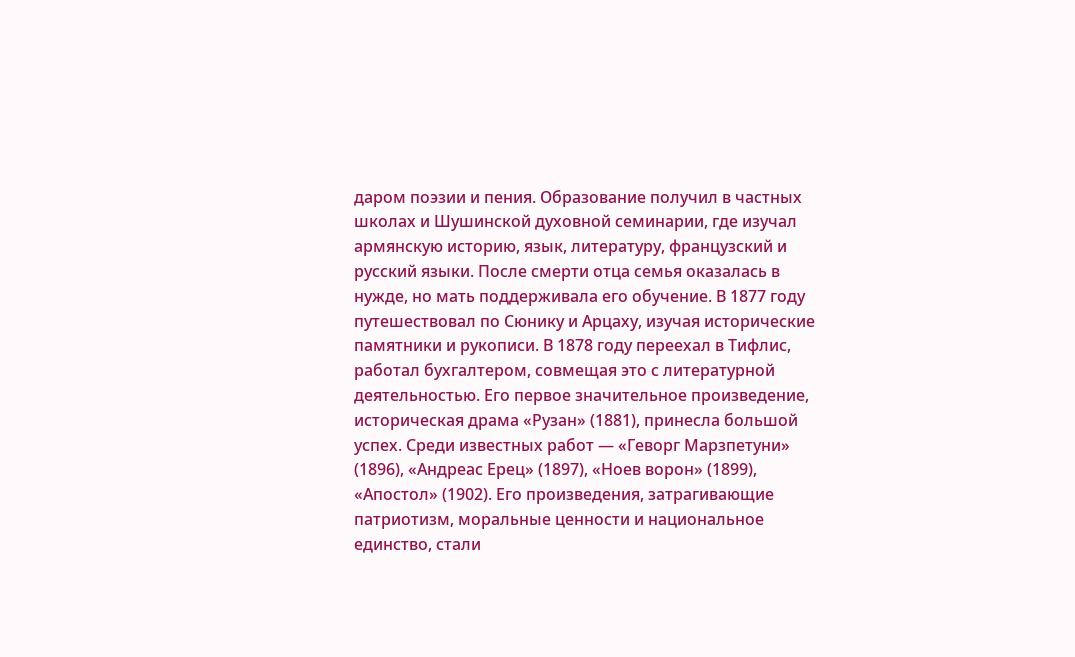даром поэзии и пения. Образование получил в частных школах и Шушинской духовной семинарии, где изучал армянскую историю, язык, литературу, французский и русский языки. После смерти отца семья оказалась в нужде, но мать поддерживала его обучение. В 1877 году путешествовал по Сюнику и Арцаху, изучая исторические памятники и рукописи. В 1878 году переехал в Тифлис, работал бухгалтером, совмещая это с литературной деятельностью. Его первое значительное произведение, историческая драма «Рузан» (1881), принесла большой успех. Среди известных работ — «Геворг Марзпетуни» (1896), «Андреас Ерец» (1897), «Ноев ворон» (1899), «Апостол» (1902). Его произведения, затрагивающие патриотизм, моральные ценности и национальное единство, стали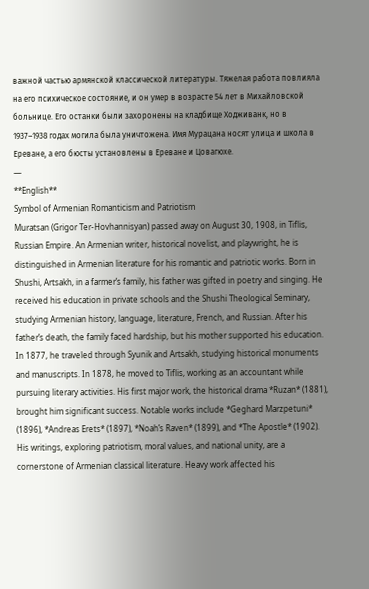важной частью армянской классической литературы. Тяжелая работа повлияла на его психическое состояние, и он умер в возрасте 54 лет в Михайловской больнице. Его останки были захоронены на кладбище Ходживанк, но в 1937–1938 годах могила была уничтожена. Имя Мурацана носят улица и школа в Ереване, а его бюсты установлены в Ереване и Цовагюхе.
—
**English**
Symbol of Armenian Romanticism and Patriotism
Muratsan (Grigor Ter-Hovhannisyan) passed away on August 30, 1908, in Tiflis, Russian Empire. An Armenian writer, historical novelist, and playwright, he is distinguished in Armenian literature for his romantic and patriotic works. Born in Shushi, Artsakh, in a farmer’s family, his father was gifted in poetry and singing. He received his education in private schools and the Shushi Theological Seminary, studying Armenian history, language, literature, French, and Russian. After his father’s death, the family faced hardship, but his mother supported his education. In 1877, he traveled through Syunik and Artsakh, studying historical monuments and manuscripts. In 1878, he moved to Tiflis, working as an accountant while pursuing literary activities. His first major work, the historical drama *Ruzan* (1881), brought him significant success. Notable works include *Geghard Marzpetuni* (1896), *Andreas Erets* (1897), *Noah’s Raven* (1899), and *The Apostle* (1902). His writings, exploring patriotism, moral values, and national unity, are a cornerstone of Armenian classical literature. Heavy work affected his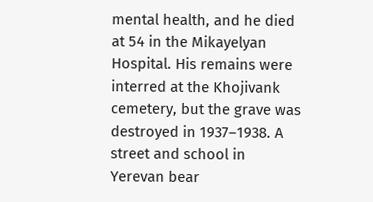mental health, and he died at 54 in the Mikayelyan Hospital. His remains were interred at the Khojivank cemetery, but the grave was destroyed in 1937–1938. A street and school in Yerevan bear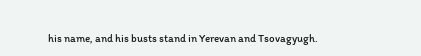his name, and his busts stand in Yerevan and Tsovagyugh.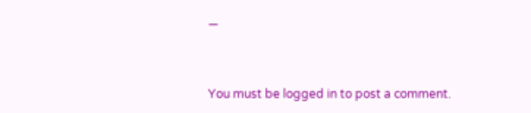—


You must be logged in to post a comment.